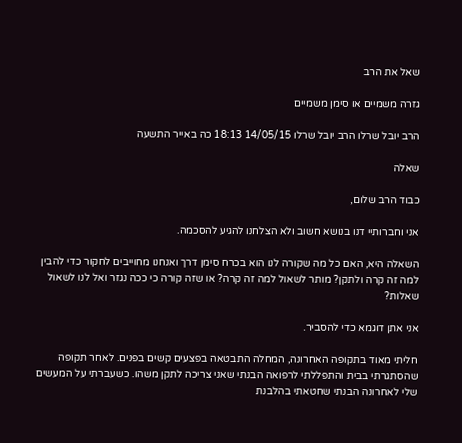שאל את הרב

גזרה משמיים או סימן משמיים

הרב יובל שרלו הרב יובל שרלו 14/05/15 18:13 כה באייר התשעה

שאלה

כבוד הרב שלום,

אני וחברותיי דנו בנושא חשוב ולא הצלחנו להגיע להסכמה.

השאלה היא, האם כל מה שקורה לנו הוא בכרח סימן דרך ואנחנו מחוייבים לחקור כדי להבין למה זה קרה ולתקן? מותר לשאול למה זה קרה? או שזה קורה כי ככה נגזר ואל לנו לשאול שאלות?

אני אתן דוגמא כדי להסביר.

חליתי מאוד בתקופה האחרונה, המחלה התבטאה בפצעים קשים בפנים. לאחר תקופה שהסתגרתי בבית והתפללתי לרפואה הבנתי שאני צריכה לתקן משהו. כשעברתי על המעשים שלי לאחרונה הבנתי שחטאתי בהלבנת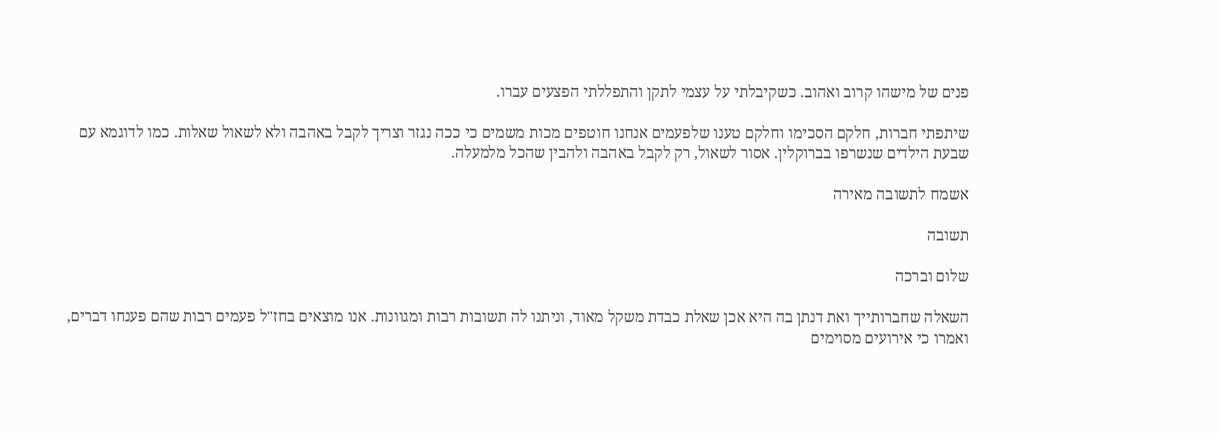פנים של מישהו קרוב ואהוב. כשקיבלתי על עצמי לתקן והתפללתי הפצעים עברו.

שיתפתי חברות, חלקם הסכימו וחלקם טענו שלפעמים אנחנו חוטפים מכות משמים כי ככה נגזר וצריך לקבל באהבה ולא לשאול שאלות. כמו לדוגמא עם שבעת הילדים שנשרפו בברוקלין. אסור לשאול, רק לקבל באהבה ולהבין שהכל מלמעלה.

אשמח לתשובה מאירה

תשובה

שלום וברכה

השאלה שחברותייך ואת דנתן בה היא אכן שאלת כבדת משקל מאוד, וניתנו לה תשובות רבות ומגוונות. אנו מוצאים בחז"ל פעמים רבות שהם פענחו דברים, ואמרו כי אירועים מסוימים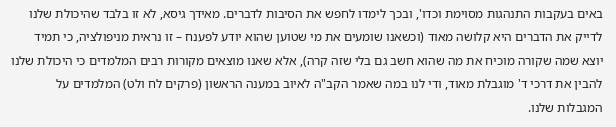באים בעקבות התנהגות מסוימת וכדו', ובכך לימדו לחפש את הסיבות לדברים. מאידך גיסא, לא זו בלבד שהיכולת שלנו לדייק את הדברים היא קלושה מאוד (וכשאנו שומעים את מי שטוען שהוא יודע לפענח – זו נראית מניפולציה, כי תמיד יוצא שמה שקורה מוכיח את מה שהוא חשב גם בלי שזה קרה), אלא שאנו מוצאים מקורות רבים המלמדים כי היכולת שלנו להבין את דרכי ד' מוגבלת מאוד, ודי לנו במה שאמר הקב"ה לאיוב במענה הראשון (פרקים לח ולט) המלמדים על המגבלות שלנו.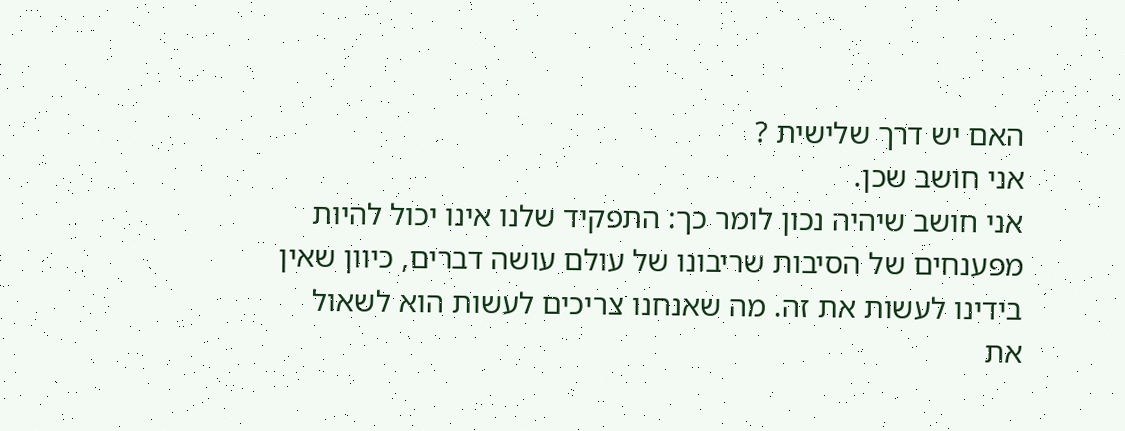האם יש דרך שלישית ?
אני חושב שכן.
אני חושב שיהיה נכון לומר כך: התפקיד שלנו אינו יכול להיות מפענחים של הסיבות שריבונו של עולם עושה דברים, כיוון שאין בידינו לעשות את זה. מה שאנחנו צריכים לעשות הוא לשאול את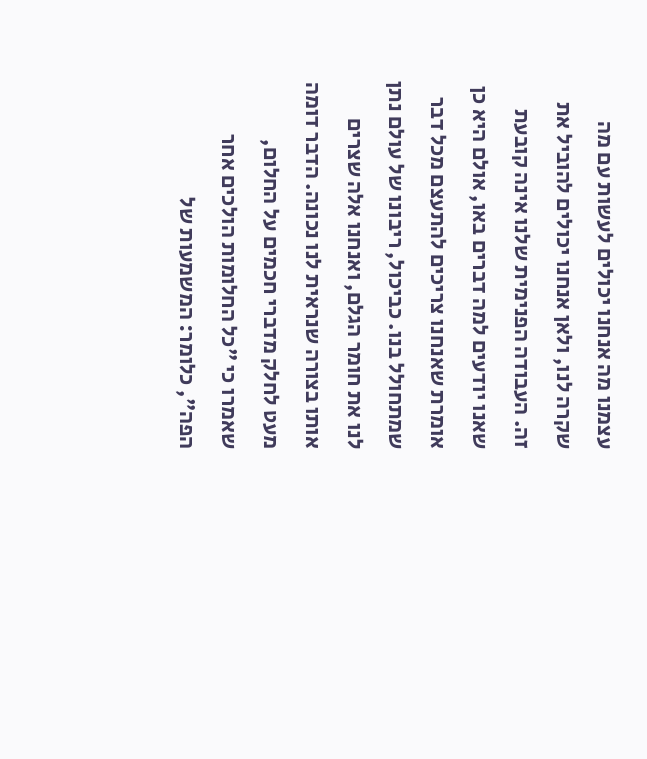עצמנו מה אנחנו יכולים לעשות עם מה שקרה לנו, ולאן אנחנו יכולים להוביל את זה. העבודה הפנימית שלנו אינה קובעת שאנו יודעים למה דברים באו, אולם היא כן אומרת שאנחנו צריכים להתעצם מכל דבר שמתחולל בנו. כביכול, ריבונו של עולם נתן לנו את חומר הגלם, ואנחנו אלה שצרים אותו בצורה שנראית לנו נכונה. הדבר דומה מעט לחלק מדברי חכמים על החלום, שאמרו כי "כל החלומות הולכים אחר הפה", כלומר: המשמעות של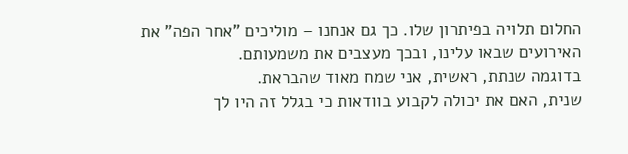החלום תלויה בפיתרון שלו. כך גם אנחנו – מוליכים "אחר הפה" את האירועים שבאו עלינו, ובכך מעצבים את משמעותם.
בדוגמה שנתת, ראשית, אני שמח מאוד שהבראת.
שנית, האם את יכולה לקבוע בוודאות כי בגלל זה היו לך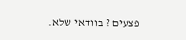פצעים ? בוודאי שלא.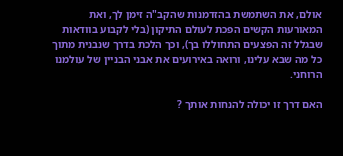אולם, את השתמשת בהזדמנות שהקב"ה זימן לך, ואת המאורעות הקשים הפכת לעולם התיקון (בלי לקבוע בוודאות שבגלל זה הפצעים התחוללו בך), וכך הלכת בדרך שנבנית מתוך כל מה שבא עלינו, ורואה באירועים את אבני הבניין של עולמנו הרוחני.

האם דרך זו יכולה להנחות אותך ?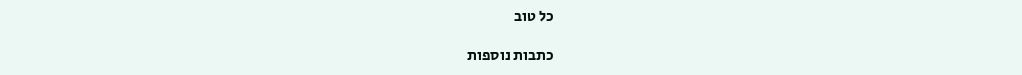כל טוב

כתבות נוספות